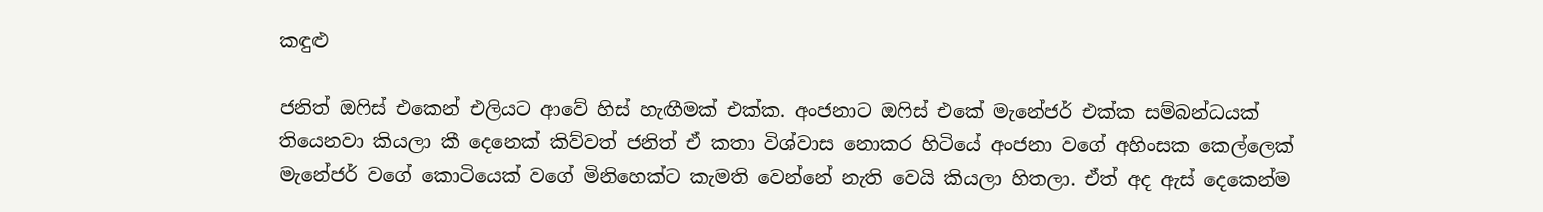කඳුළු

ජනිත් ඔෆිස් එකෙන් එලියට ආවේ හිස් හැඟීමක් එක්ක. අංජනාට ඔෆිස් එකේ මැනේජර් එක්ක සම්බන්ධයක් තියෙනවා කියලා කී දෙනෙක් කිව්වත් ජනිත් ඒ කතා විශ්වාස නොකර හිටියේ අංජනා වගේ අහිංසක කෙල්ලෙක් මැනේජර් වගේ කොටියෙක් වගේ මිනිහෙක්ට කැමති වෙන්නේ නැති වෙයි කියලා හිතලා. ඒත් අද ඇස් දෙකෙන්ම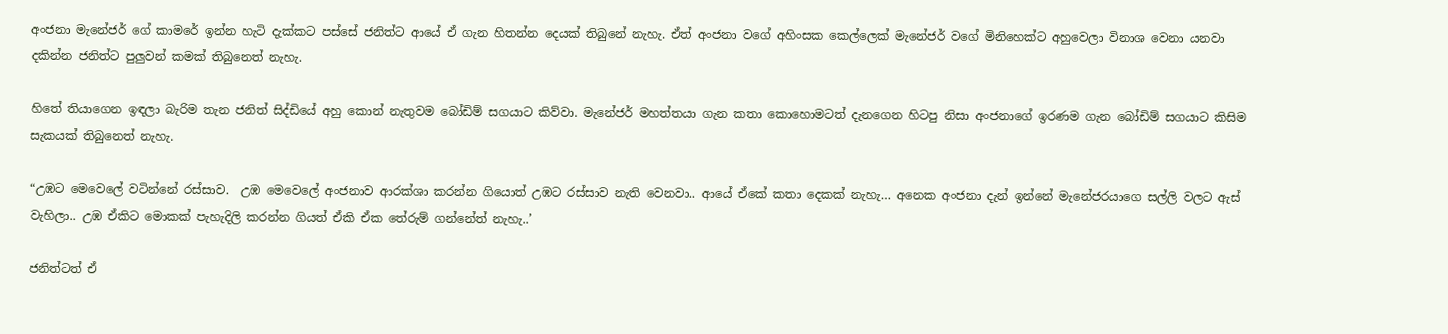අංජනා මැනේජර් ගේ කාමරේ ඉන්න හැටි දැක්කට පස්සේ ජනිත්ට ආයේ ඒ ගැන හිතන්න දෙයක් තිබුනේ නැහැ. ඒත් අංජනා වගේ අහිංසක කෙල්ලෙක් මැනේජර් වගේ මිනිහෙක්ට අහුවෙලා විනාශ වෙනා යනවා දකින්න ජනිත්ට පුලුවන් කමක් තිබුනෙත් නැහැ.

හිතේ තියාගෙන ඉඳලා බැරිම තැන ජනිත් සිද්ඩියේ අහු කොන් නැතුවම බෝඩිම් සගයාට කිව්වා. මැනේජර් මහත්තයා ගැන කතා කොහොමටත් දැනගෙන හිටපු නිසා අංජනාගේ ඉරණම ගැන බෝඩිම් සගයාට කිසිම සැකයක් තිබුනෙත් නැහැ.

“උඹට මෙවෙලේ වටින්නේ රස්සාව.  උඹ මෙවෙලේ අංජනාව ආරක්ශා කරන්න ගියොත් උඹට රස්සාව නැති වෙනවා.. ආයේ ඒකේ කතා දෙකක් නැහැ… අනෙක අංජනා දැන් ඉන්නේ මැනේජරයාගෙ සල්ලි වලට ඇස් වැහිලා.. උඹ ඒකිට මොකක් පැහැදිලි කරන්න ගියත් ඒකි ඒක තේරුම් ගන්නේත් නැහැ..’

ජනිත්ටත් ඒ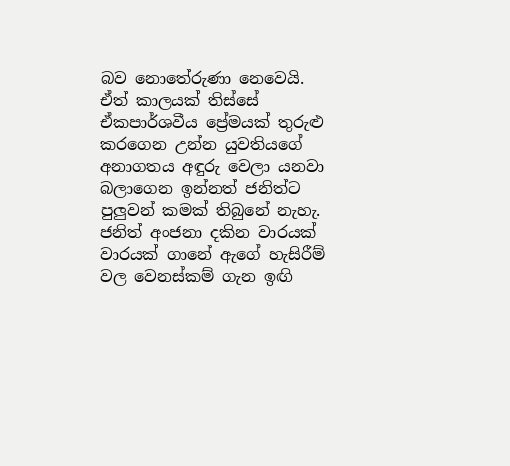බව නොතේරුණා නෙවෙයි. ඒත් කාලයක් තිස්සේ ඒකපාර්ශවීය ප්‍රේමයක් තුරුළු කරගෙන උන්න යුවතියගේ අනාගතය අඳුරු වෙලා යනවා බලාගෙන ඉන්නත් ජනිත්ට පුලුවන් කමක් තිබුනේ නැහැ. ජනිත් අංජනා දකින වාරයක් වාරයක් ගානේ ඇගේ හැසිරීම් වල වෙනස්කම් ගැන ඉඟි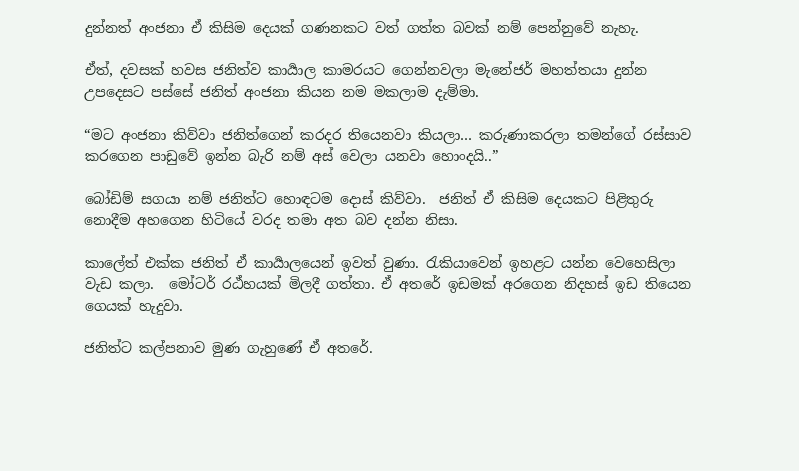දුන්නත් අංජනා ඒ කිසිම දෙයක් ගණනකට වත් ගත්ත බවක් නම් පෙන්නුවේ නැහැ.

ඒත්, දවසක් හවස ජනිත්ව කාර්‍යාල කාමරයට ගෙන්නවලා මැනේජර් මහත්තයා දුන්න උපදෙසට පස්සේ ජනිත් අංජනා කියන නම මකලාම දැම්මා.

“මට අංජනා කිව්වා ජනිත්ගෙන් කරදර තියෙනවා කියලා… කරුණාකරලා තමන්ගේ රස්සාව කරගෙන පාඩුවේ ඉන්න බැරි නම් අස් වෙලා යනවා හොංදයි..”

බෝඩිම් සගයා නම් ජනිත්ට හොඳටම දොස් කිව්වා.  ජනිත් ඒ කිසිම දෙයකට පිළිතුරු නොදීම අහගෙන හිටියේ වරද තමා අත බව දන්න නිසා.

කාලේත් එක්ක ජනිත් ඒ කාර්‍යාලයෙන් ඉවත් වුණා. රැකියාවෙන් ඉහළට යන්න වෙහෙසිලා වැඩ කලා.  මෝටර් රඨ්හයක් මිලදී ගත්තා. ඒ අතරේ ඉඩමක් අරගෙන නිදහස් ඉඩ තියෙන ගෙයක් හැදුවා.

ජනිත්ට කල්පනාව මුණ ගැහුණේ ඒ අතරේ.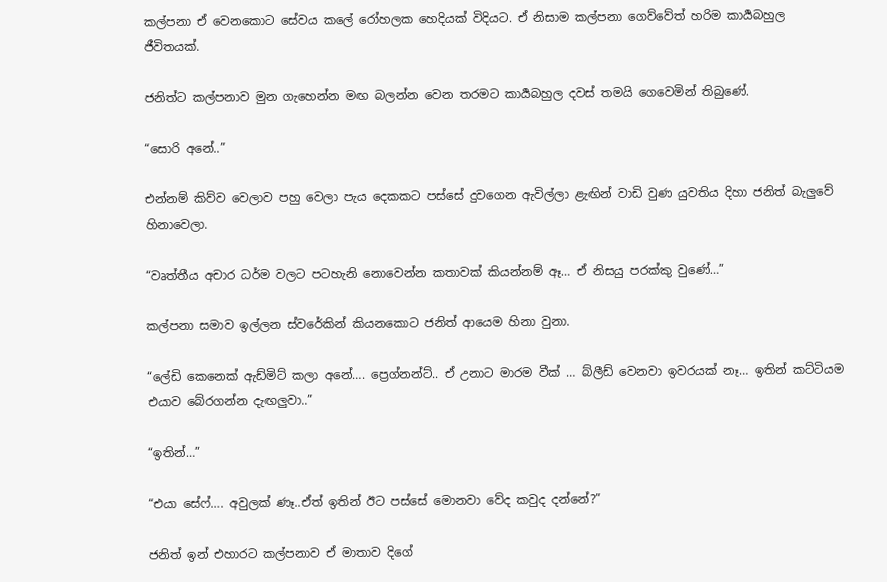කල්පනා ඒ වෙනකොට සේවය කලේ රෝහලක හෙදියක් විදියට. ඒ නිසාම කල්පනා ගෙව්වේත් හරිම කාර්‍යබහුල ජීවිතයක්.

ජනිත්ට කල්පනාව මුන ගැහෙන්න මඟ බලන්න වෙන තරමට කාර්‍යබහුල දවස් තමයි ගෙවෙමින් තිබුණේ.

“සොරි අනේ..”

එන්නම් කිව්ව වෙලාව පහු වෙලා පැය දෙකකට පස්සේ දුවගෙන ඇවිල්ලා ළැඟින් වාඩි වුණ යුවතිය දිහා ජනිත් බැලුවේ හිනාවෙලා.

“වෘත්තීය අචාර ධර්ම වලට පටහැනි නොවෙන්න කතාවක් කියන්නම් ඈ… ඒ නිසයු පරක්කු වුණේ…”

කල්පනා සමාව ඉල්ලන ස්වරේකින් කියනකොට ජනිත් ආයෙම හිනා වුනා.

“ලේඩි කෙනෙක් ඇඩ්මිට් කලා අනේ…. ප්‍රෙග්නන්ට්.. ඒ උනාට මාරම වීක් … බ්ලීඩ් වෙනවා ඉවරයක් නෑ… ඉතින් කට්ටියම එයාව බේරගන්න දැඟලුවා..”

“ඉතින්…”

“එයා සේෆ්…. අවුලක් ණෑ..ඒත් ඉතින් ඊට පස්සේ මොනවා වේද කවුද දන්නේ?”

ජනිත් ඉන් එහාරට කල්පනාව ඒ මාතාව දිගේ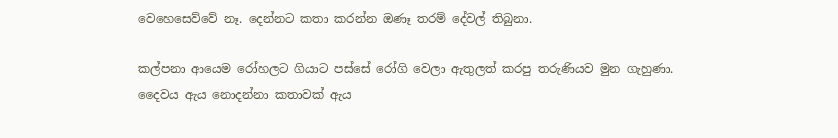වෙහෙසෙව්වේ නෑ. දෙන්නට කතා කරන්න ඔණෑ තරම් දේවල් තිබුනා.

කල්පනා ආයෙම රෝහලට ගියාට පස්සේ රෝගි වෙලා ඇතුලත් කරපු තරුණියව මුන ගැහුණා. දෛවය ඇය නොදන්නා කතාවක් ඇය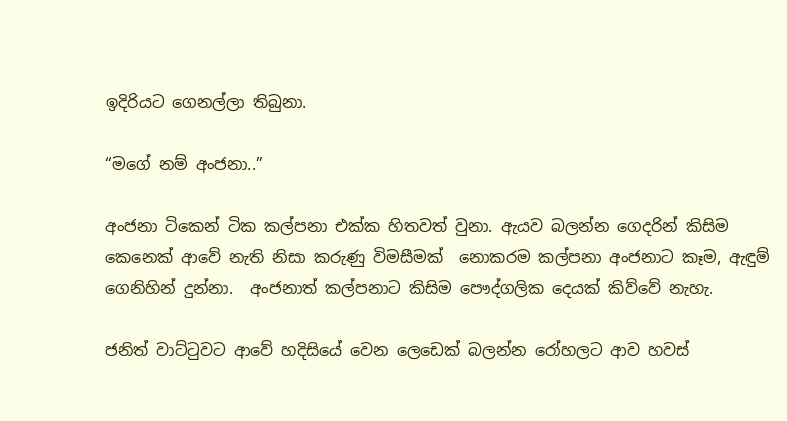ඉදිරියට ගෙනල්ලා තිබුනා.

“මගේ නම් අංජනා..”

අංජනා ටිකෙන් ටික කල්පනා එක්ක හිතවත් වුනා. ඇයව බලන්න ගෙදරින් කිසිම කෙනෙක් ආවේ නැති නිසා කරුණු විමසීමක්  නොකරම කල්පනා අංජනාට කෑම, ඇඳුම් ගෙනිහින් දුන්නා.  අංජනාත් කල්පනාට කිසිම පෞද්ගලික දෙයක් කිව්වේ නැහැ.

ජනිත් වාට්ටුවට ආවේ හදිසියේ වෙන ලෙඩෙක් බලන්න රෝහලට ආව හවස්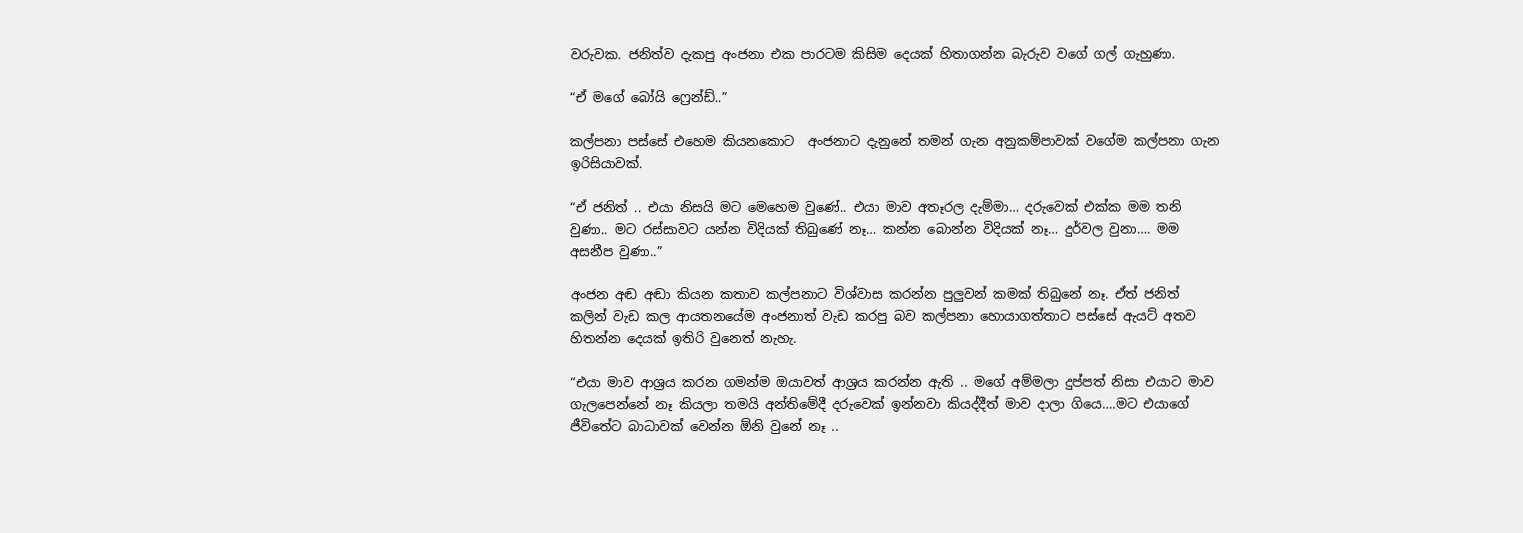වරුවක. ජනිත්ව දැකපු අංජනා එක පාරටම කිසිම දෙයක් හිතාගන්න බැරුව වගේ ගල් ගැහුණා.

“ඒ මගේ බෝයි ෆ්‍රෙන්ඩ්..”

කල්පනා පස්සේ එහෙම කියනකොට  අංජනාට දැනුනේ තමන් ගැන අනුකම්පාවක් වගේම කල්පනා ගැන ඉරිසියාවක්.

“ඒ ජනිත් .. එයා නිසයි මට මෙහෙම වුණේ.. එයා මාව අතෑරල දැම්මා… දරුවෙක් එක්ක මම තනි වුණා.. මට රස්සාවට යන්න විදියක් තිබුණේ නෑ… කන්න බොන්න විදියක් නෑ… දුර්වල වුනා…. මම අසනීප වුණා..”

අංජන අඬ අඬා කියන කතාව කල්පනාට විශ්වාස කරන්න පුලුවන් කමක් තිබුනේ නෑ. ඒත් ජනිත් කලින් වැඩ කල ආයතනයේම අංජනාත් වැඩ කරපු බව කල්පනා හොයාගත්තාට පස්සේ ඇයට් අතව හිතන්න දෙයක් ඉතිරි වුනෙත් නැහැ.

“එයා මාව ආශ්‍රය කරන ගමන්ම ඔයාවත් ආශ්‍රය කරන්න ඇති .. මගේ අම්මලා දුප්පත් නිසා එයාට මාව ගැලපෙන්නේ නෑ කියලා තමයි අන්තිමේදී දරුවෙක් ඉන්නවා කියද්දීත් මාව දාලා ගියෙ….මට එයාගේ ජීවිතේට බාධාවක් වෙන්න ඕනි වුනේ නෑ ..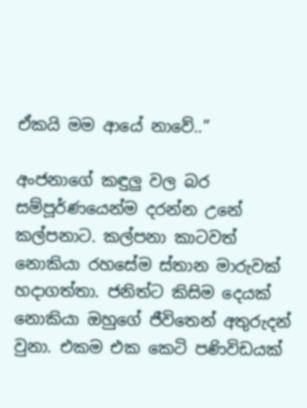ඒකයි මම ආයේ නාවේ..”

අංජනාගේ කඳුලු වල බර සම්පූර්ණයෙන්ම දරන්න උනේ කල්පනාට. කල්පනා කාටවත් නොකියා රහසේම ස්තාන මාරුවක් හදාගත්තා. ජනිත්ට කිසිම දෙයක් නොකියා ඔහුගේ ජීවිතෙන් අතුරුදන් වුනා. එකම එක කෙටි පණිවිඩයක්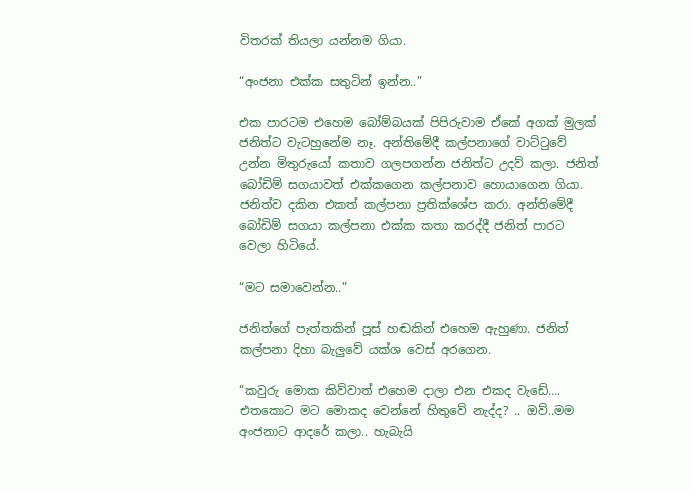විතරක් තියලා යන්නම ගියා.

“අංජනා එක්ක සතුටින් ඉන්න..”

එක පාරටම එහෙම බෝම්බයක් පිපිරුවාම ඒකේ අගක් මුලක් ජනිත්ට වැටහුනේම නෑ. අන්තිමේදී කල්පනාගේ වාට්ටුවේ උන්න මිතුරුයෝ කතාව ගලපගන්න ජනිත්ට උදව් කලා. ජනිත් බෝඩිම් සගයාවත් එක්කගෙන කල්පනාව හොයාගෙන ගියා. ජනිත්ව දකින එකත් කල්පනා ප්‍රතික්ශේප කරා. අන්තිමේදී බෝඩිම් සගයා කල්පනා එක්ක කතා කරද්දී ජනිත් පාරට වෙලා හිටියේ.

“මට සමාවෙන්න..”

ජනිත්ගේ පැත්තකින් පූස් හඬකින් එහෙම ඇහුණා. ජනිත් කල්පනා දිහා බැලුවේ යක්ශ වෙස් අරගෙන.

“කවුරු මොක කිව්වාත් එහෙම දාලා එන එකද වැඩේ…. එතකොට මට මොකද වෙන්නේ හිතුවේ නැද්ද? .. ඔව්..මම අංජනාට ආදරේ කලා.. හැබැයි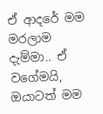ඒ ආදරේ මම මරලාම දැම්මා.. ඒ වගේමයි, ඔයාටත් මම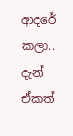ආදරේ කලා.. දැන් ඒකත්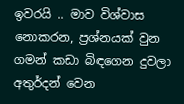ඉවරයි .. මාව විශ්වාස නොකරන, ප්‍රශ්නයක් වුන ගමන් කඩා බිඳගෙන දුවලා අතුර්දන් වෙන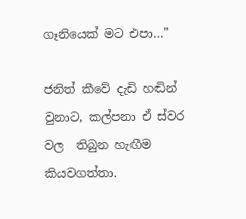ගෑනියෙක් මට එපා…”

ජනිත් කීවේ දැඩි හඬින් වුනාට, කල්පනා ඒ ස්වර වල  තිබුන හැඟීම කියවගත්තා.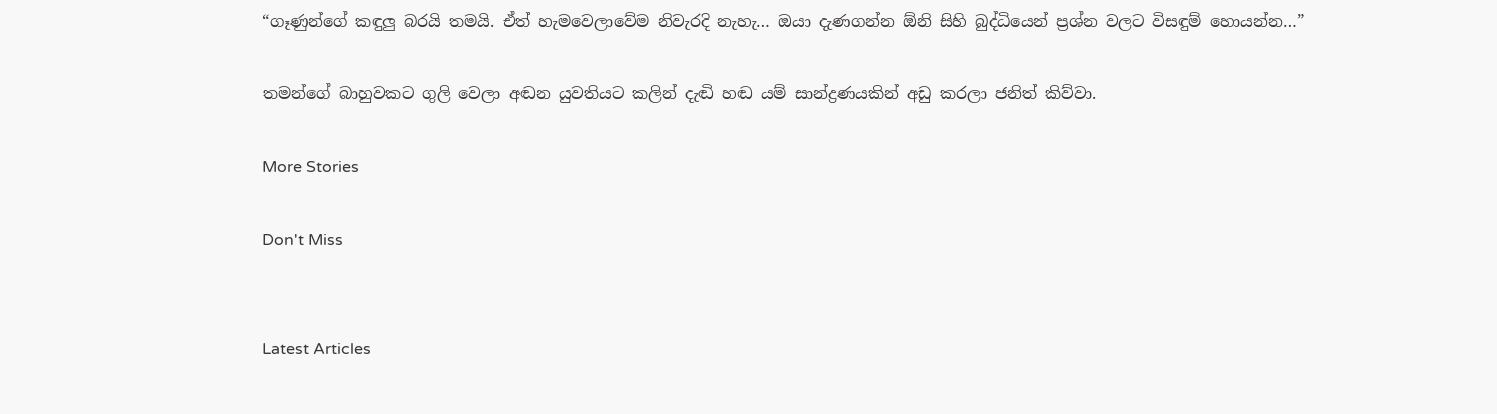“ගෑණුන්ගේ කඳුලු බරයි තමයි. ඒත් හැමවෙලාවේම නිවැරදි නැහැ… ඔයා දැණගන්න ඕනි සිහි බුද්ධියෙන් ප්‍රශ්න වලට විසඳුම් හොයන්න…”

තමන්ගේ බාහුවකට ගුලි වෙලා අඬන යුවතියට කලින් දැඬි හඬ යම් සාන්ද්‍රණයකින් අඩු කරලා ජනිත් කිව්වා.

More Stories

Don't Miss


Latest Articles